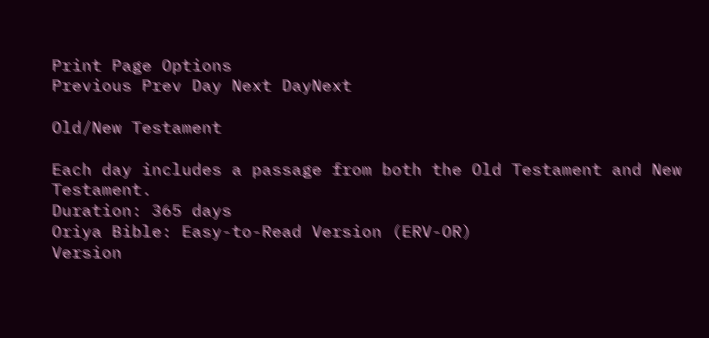Print Page Options
Previous Prev Day Next DayNext

Old/New Testament

Each day includes a passage from both the Old Testament and New Testament.
Duration: 365 days
Oriya Bible: Easy-to-Read Version (ERV-OR)
Version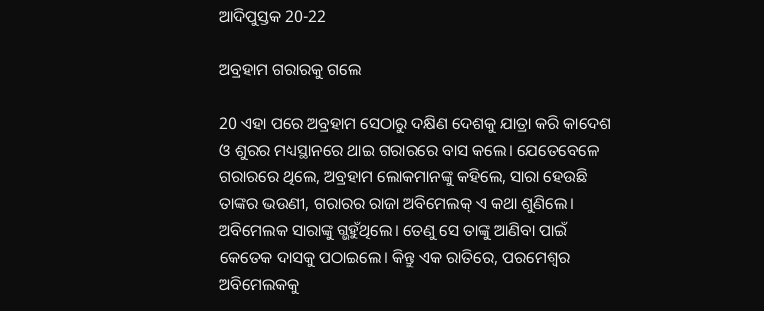ଆଦିପୁସ୍ତକ 20-22

ଅବ୍ରହାମ ଗରାରକୁ ଗଲେ

20 ଏହା ପରେ ଅବ୍ରହାମ ସେଠାରୁ ଦକ୍ଷିଣ ଦେଶକୁ ଯାତ୍ରା କରି କାଦେଶ ଓ ଶୁରର ମଧ୍ୟସ୍ଥାନରେ ଥାଇ ଗରାରରେ ବାସ କଲେ। ଯେତେବେଳେ ଗରାରରେ ଥିଲେ, ଅବ୍ରହାମ ଲୋକମାନଙ୍କୁ କହିଲେ, ସାରା ହେଉଛି ତାଙ୍କର ଭଉଣୀ, ଗରାରର ରାଜା ଅବିମେଲକ୍ ଏ କଥା ଶୁଣିଲେ। ଅବିମେଲକ ସାରାଙ୍କୁ ଗ୍ଭହୁଁଥିଲେ। ତେଣୁ ସେ ତାଙ୍କୁ ଆଣିବା ପାଇଁ କେତେକ ଦାସକୁ ପଠାଇଲେ। କିନ୍ତୁ ଏକ ରାତିରେ, ପରମେଶ୍ୱର ଅବିମେଲକକୁ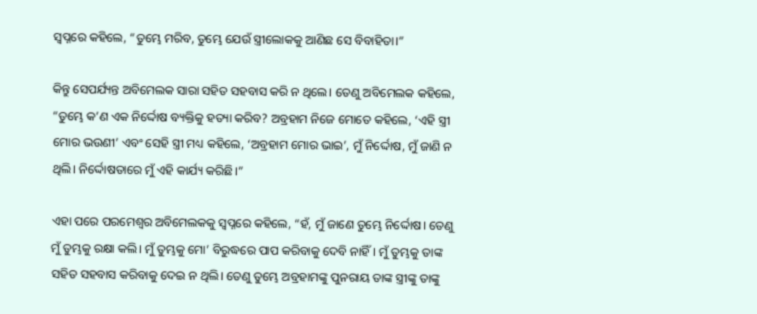ସ୍ୱପ୍ନରେ କହିଲେ, “ତୁମ୍ଭେ ମରିବ, ତୁମ୍ଭେ ଯେଉଁ ସ୍ତ୍ରୀଲୋକକୁ ଆଣିଛ ସେ ବିବାହିତା।”

କିନ୍ତୁ ସେପର୍ଯ୍ୟନ୍ତ ଅବିମେଲକ ସାରା ସହିତ ସହବାସ କରି ନ ଥିଲେ। ତେଣୁ ଅବିମେଲକ କହିଲେ, “ତୁମ୍ଭେ କ’ଣ ଏକ ନିର୍ଦ୍ଦୋଷ ବ୍ୟକ୍ତିକୁ ହତ୍ୟା କରିବ? ଅବ୍ରହାମ ନିଜେ ମୋତେ କହିଲେ, ‘ଏହି ସ୍ତ୍ରୀ ମୋର ଭଉଣୀ’ ଏବଂ ସେହି ସ୍ତ୍ରୀ ମଧ୍ୟ କହିଲେ, ‘ଅବ୍ରହାମ ମୋର ଭାଇ’, ମୁଁ ନିର୍ଦ୍ଦୋଷ, ମୁଁ ଜାଣି ନ ଥିଲି। ନିର୍ଦ୍ଦୋଷତାରେ ମୁଁ ଏହି କାର୍ଯ୍ୟ କରିଛି।”

ଏହା ପରେ ପରମେଶ୍ୱର ଅବିମେଲକକୁ ସ୍ୱପ୍ନରେ କହିଲେ, “ହଁ, ମୁଁ ଜାଣେ ତୁମ୍ଭେ ନିର୍ଦ୍ଦୋଷ। ତେଣୁ ମୁଁ ତୁମ୍ଭକୁ ରକ୍ଷା କଲି। ମୁଁ ତୁମ୍ଭକୁ ମୋ’ ବିରୁଦ୍ଧରେ ପାପ କରିବାକୁ ଦେବି ନାହିଁ। ମୁଁ ତୁମ୍ଭକୁ ତାଙ୍କ ସହିତ ସହବାସ କରିବାକୁ ଦେଇ ନ ଥିଲି। ତେଣୁ ତୁମ୍ଭେ ଅବ୍ରହାମଙ୍କୁ ପୁନରାୟ ତାଙ୍କ ସ୍ତ୍ରୀଙ୍କୁ ତାଙ୍କୁ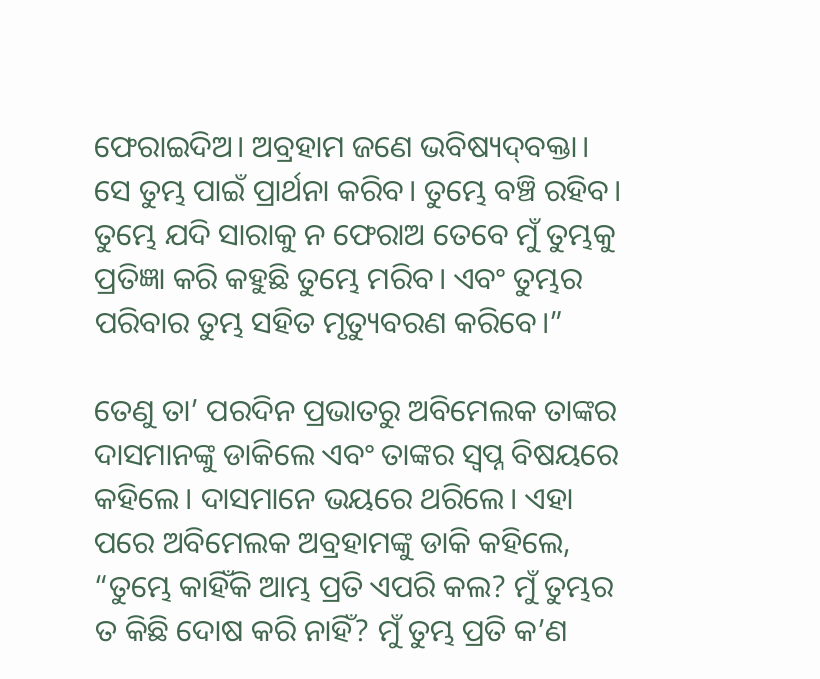ଫେରାଇଦିଅ। ଅବ୍ରହାମ ଜଣେ ଭବିଷ୍ୟ‌ଦ୍‌ବକ୍ତା। ସେ ତୁମ୍ଭ ପାଇଁ ପ୍ରାର୍ଥନା କରିବ। ତୁମ୍ଭେ ବଞ୍ଚି ରହିବ। ତୁମ୍ଭେ ଯଦି ସାରାକୁ ନ ଫେରାଅ ତେବେ ମୁଁ ତୁମ୍ଭକୁ ପ୍ରତିଜ୍ଞା କରି କହୁଛି ତୁମ୍ଭେ ମରିବ। ଏବଂ ତୁମ୍ଭର ପରିବାର ତୁମ୍ଭ ସହିତ ମୃତ୍ୟୁବରଣ କରିବେ।”

ତେଣୁ ତା’ ପରଦିନ ପ୍ରଭାତରୁ ଅବିମେଲକ ତାଙ୍କର ଦାସମାନଙ୍କୁ ଡାକିଲେ ଏବଂ ତାଙ୍କର ସ୍ୱପ୍ନ ବିଷୟରେ କହିଲେ। ଦାସମାନେ ଭୟରେ ଥରିଲେ। ଏହା ପରେ ଅବିମେଲକ ଅବ୍ରହାମଙ୍କୁ ଡାକି କହିଲେ, “ତୁମ୍ଭେ କାହିଁକି ଆମ୍ଭ ପ୍ରତି ଏପରି କଲ? ମୁଁ ତୁମ୍ଭର ତ କିଛି ଦୋଷ କରି ନାହିଁ? ମୁଁ ତୁମ୍ଭ ପ୍ରତି କ’ଣ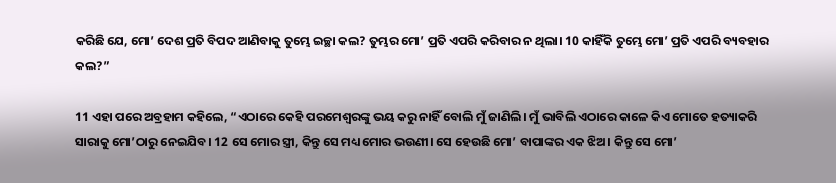କରିଛି ଯେ, ମୋ’ ଦେଶ ପ୍ରତି ବିପଦ ଆଣିବାକୁ ତୁମ୍ଭେ ଇଚ୍ଛା କଲ? ତୁମ୍ଭର ମୋ’ ପ୍ରତି ଏପରି କରିବାର ନ ଥିଲା। 10 କାହିଁକି ତୁମ୍ଭେ ମୋ’ ପ୍ରତି ଏପରି ବ୍ୟବହାର କଲ?”

11 ଏହା ପରେ ଅବ୍ରହାମ କହିଲେ, “ଏଠାରେ କେହି ପରମେଶ୍ୱରଙ୍କୁ ଭୟ କରୁ ନାହିଁ ବୋଲି ମୁଁ ଜାଣିଲି। ମୁଁ ଭାବିଲି ଏଠାରେ କାଳେ କିଏ ମୋତେ ହତ୍ୟାକରି ସାରାକୁ ମୋ’ଠାରୁ ନେଇଯିବ। 12 ସେ ମୋର ସ୍ତ୍ରୀ, କିନ୍ତୁ ସେ ମଧ୍ୟ ମୋର ଭଉଣୀ। ସେ ହେଉଛି ମୋ’ ବାପାଙ୍କର ଏକ ଝିଅ। କିନ୍ତୁ ସେ ମୋ’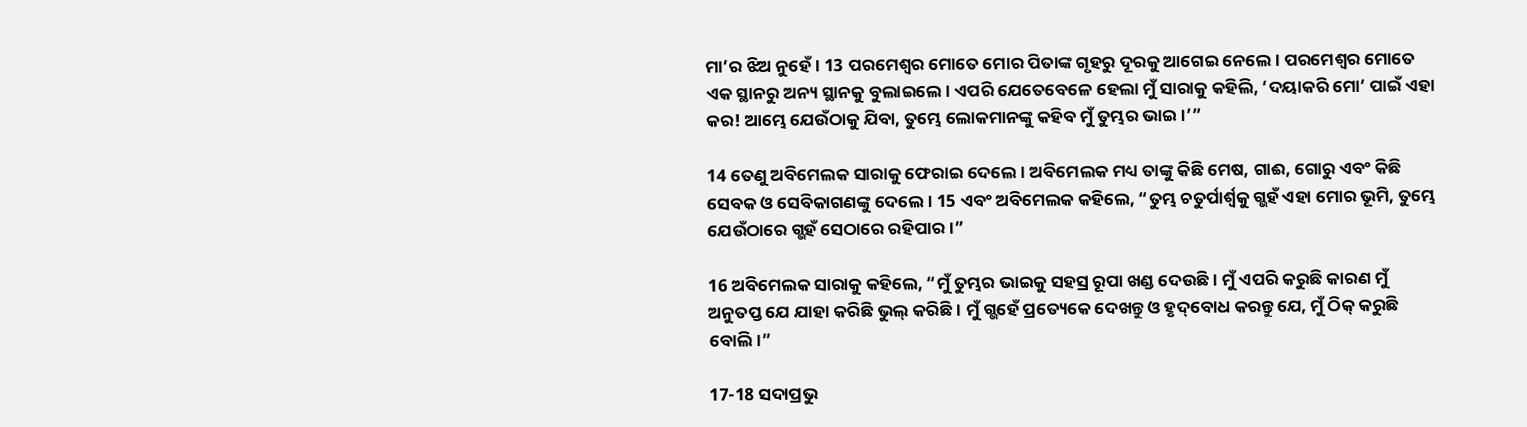ମା’ର ଝିଅ ନୁହେଁ। 13 ପରମେଶ୍ୱର ମୋତେ ମୋର ପିତାଙ୍କ ଗୃହରୁ ଦୂରକୁ ଆଗେଇ ନେଲେ। ପରମେଶ୍ୱର ମୋତେ ଏକ ସ୍ଥାନରୁ ଅନ୍ୟ ସ୍ଥାନକୁ ବୁଲାଇଲେ। ଏପରି ଯେତେବେଳେ ହେଲା ମୁଁ ସାରାକୁ କହିଲି, ‘ଦୟାକରି ମୋ’ ପାଇଁ ଏହା କର! ଆମ୍ଭେ ଯେଉଁଠାକୁ ଯିବା, ତୁମ୍ଭେ ଲୋକମାନଙ୍କୁ କହିବ ମୁଁ ତୁମ୍ଭର ଭାଇ।’”

14 ତେଣୁ ଅବିମେଲକ ସାରାକୁ ଫେରାଇ ଦେଲେ। ଅବିମେଲକ ମଧ୍ୟ ତାଙ୍କୁ କିଛି ମେଷ, ଗାଈ, ଗୋରୁ ଏବଂ କିଛି ସେବକ ଓ ସେବିକାଗଣଙ୍କୁ ଦେଲେ। 15 ଏବଂ ଅବିମେଲକ କହିଲେ, “ତୁମ୍ଭ ଚତୁର୍ପାର୍ଶ୍ୱକୁ ଗ୍ଭହଁ ଏହା ମୋର ଭୂମି, ତୁମ୍ଭେ ଯେଉଁଠାରେ ଗ୍ଭହଁ ସେଠାରେ ରହିପାର।”

16 ଅବିମେଲକ ସାରାକୁ କହିଲେ, “ମୁଁ ତୁମ୍ଭର ଭାଇକୁ ସହସ୍ର ରୂପା ଖଣ୍ଡ ଦେଉଛି। ମୁଁ ଏପରି କରୁଛି କାରଣ ମୁଁ ଅନୁତପ୍ତ ଯେ ଯାହା କରିଛି ଭୁଲ୍ କରିଛି। ମୁଁ ଗ୍ଭହେଁ ପ୍ରତ୍ୟେକେ ଦେଖନ୍ତୁ ଓ ହୃ‌ଦ୍‌ବୋଧ କରନ୍ତୁ ଯେ, ମୁଁ ଠିକ୍ କରୁଛି ବୋଲି।”

17-18 ସଦାପ୍ରଭୁ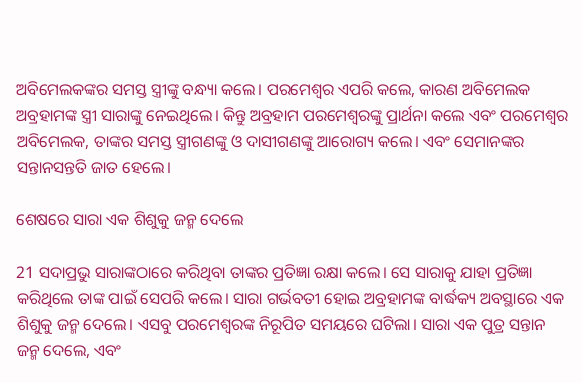ଅବିମେଲକଙ୍କର ସମସ୍ତ ସ୍ତ୍ରୀଙ୍କୁ ବନ୍ଧ୍ୟା କଲେ। ପରମେଶ୍ୱର ଏପରି କଲେ, କାରଣ ଅବିମେଲକ ଅବ୍ରହାମଙ୍କ ସ୍ତ୍ରୀ ସାରାଙ୍କୁ ନେଇଥିଲେ। କିନ୍ତୁ ଅବ୍ରହାମ ପରମେଶ୍ୱରଙ୍କୁ ପ୍ରାର୍ଥନା କଲେ ଏବଂ ପରମେଶ୍ୱର ଅବିମେଲକ, ତାଙ୍କର ସମସ୍ତ ସ୍ତ୍ରୀଗଣଙ୍କୁ ଓ ଦାସୀଗଣଙ୍କୁ ଆରୋଗ୍ୟ କଲେ। ଏବଂ ସେମାନଙ୍କର ସନ୍ତାନସନ୍ତତି ଜାତ ହେଲେ।

ଶେଷରେ ସାରା ଏକ ଶିଶୁକୁ ଜନ୍ମ ଦେଲେ

21 ସଦାପ୍ରଭୁ ସାରାଙ୍କଠାରେ କରିଥିବା ତାଙ୍କର ପ୍ରତିଜ୍ଞା ରକ୍ଷା କଲେ। ସେ ସାରାକୁ ଯାହା ପ୍ରତିଜ୍ଞା କରିଥିଲେ ତାଙ୍କ ପାଇଁ ସେପରି କଲେ। ସାରା ଗର୍ଭବତୀ ହୋଇ ଅବ୍ରହାମଙ୍କ ବାର୍ଦ୍ଧକ୍ୟ ଅବସ୍ଥାରେ ଏକ ଶିଶୁକୁ ଜନ୍ମ ଦେଲେ। ଏସବୁ ପରମେଶ୍ୱରଙ୍କ ନିରୂପିତ ସମୟରେ ଘଟିଲା। ସାରା ଏକ ପୁତ୍ର ସନ୍ତାନ ଜନ୍ମ ଦେଲେ, ଏବଂ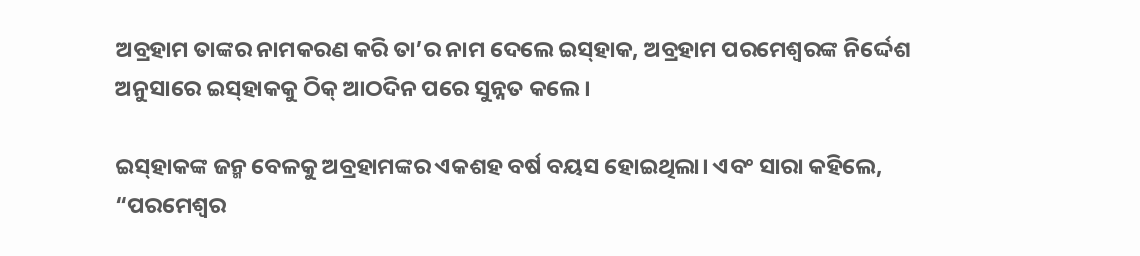ଅବ୍ରହାମ ତାଙ୍କର ନାମକରଣ କରି ତା’ର ନାମ ଦେଲେ ଇ‌ସ୍‌ହାକ, ଅବ୍ରହାମ ପରମେଶ୍ୱରଙ୍କ ନିର୍ଦ୍ଦେଶ ଅନୁସାରେ ଇ‌ସ୍‌ହାକକୁ ଠିକ୍ ଆଠଦିନ ପରେ ସୁନ୍ନତ କଲେ।

ଇ‌ସ୍‌ହାକଙ୍କ ଜନ୍ମ ବେଳକୁ ଅବ୍ରହାମଙ୍କର ଏକଶହ ବର୍ଷ ବୟସ ହୋଇଥିଲା। ଏବଂ ସାରା କହିଲେ, “ପରମେଶ୍ୱର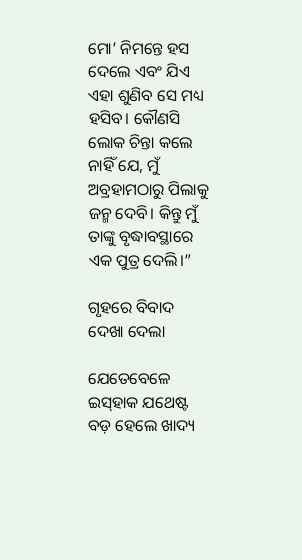ମୋ’ ନିମନ୍ତେ ହସ ଦେଲେ ଏବଂ ଯିଏ ଏହା ଶୁଣିବ ସେ ମଧ୍ୟ ହସିବ। କୌଣସି ଲୋକ ଚିନ୍ତା କଲେ ନାହିଁ ଯେ, ମୁଁ ଅବ୍ରହାମଠାରୁ ପିଲାକୁ ଜନ୍ମ ଦେବି। କିନ୍ତୁ ମୁଁ ତାଙ୍କୁ ବୃଦ୍ଧାବସ୍ଥାରେ ଏକ ପୁତ୍ର ଦେଲି।”

ଗୃହରେ ବିବାଦ ଦେଖା ଦେଲା

ଯେତେବେଳେ ଇ‌ସ୍‌ହାକ ଯଥେଷ୍ଟ ବଡ଼ ହେଲେ ଖାଦ୍ୟ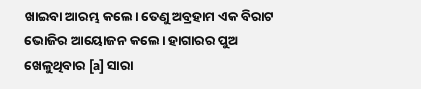ଖାଇବା ଆରମ୍ଭ କଲେ। ତେଣୁ ଅବ୍ରହାମ ଏକ ବିରାଟ ଭୋଜିର ଆୟୋଜନ କଲେ। ହାଗାରର ପୁଅ ଖେଳୁଥିବାର [a] ସାରା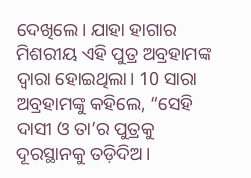ଦେଖିଲେ। ଯାହା ହାଗାର ମିଶରୀୟ ଏହି ପୁତ୍ର ଅବ୍ରହାମଙ୍କ ଦ୍ୱାରା ହୋଇଥିଲା। 10 ସାରା ଅବ୍ରହାମଙ୍କୁ କହିଲେ, “ସେହି ଦାସୀ ଓ ତା’ର ପୁତ୍ରକୁ ଦୂରସ୍ଥାନକୁ ତଡ଼ିଦିଅ।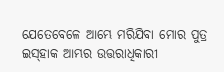ଯେତେବେଳେ ଆମ୍ଭେ ମରିଯିବା ମୋର ପୁତ୍ର ଇ‌ସ୍‌ହାକ ଆମ୍ଭର ଉତ୍ତରାଧିକାରୀ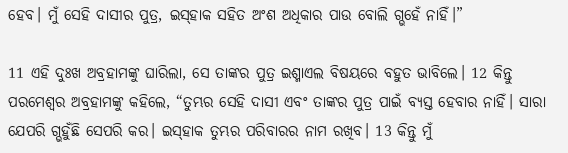ହେବ। ମୁଁ ସେହି ଦାସୀର ପୁତ୍ର, ଇ‌ସ୍‌ହାକ ସହିତ ଅଂଶ ଅଧିକାର ପାଉ ବୋଲି ଗ୍ଭହେଁ ନାହିଁ।”

11 ଏହି ଦୁଃଖ ଅବ୍ରହାମଙ୍କୁ ଘାରିଲା, ସେ ତାଙ୍କର ପୁତ୍ର ଇଶ୍ମାଏଲ ବିଷୟରେ ବହୁତ ଭାବିଲେ। 12 କିନ୍ତୁ ପରମେଶ୍ୱର ଅବ୍ରହାମଙ୍କୁ କହିଲେ, “ତୁମ୍ଭର ସେହି ଦାସୀ ଏବଂ ତାଙ୍କର ପୁତ୍ର ପାଇଁ ବ୍ୟସ୍ତ ହେବାର ନାହିଁ। ସାରା ଯେପରି ଗ୍ଭହୁଁଛି ସେପରି କର। ଇ‌ସ୍‌ହାକ ତୁମ୍ଭର ପରିବାରର ନାମ ରଖିବ। 13 କିନ୍ତୁ ମୁଁ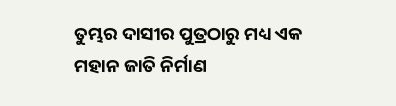ତୁମ୍ଭର ଦାସୀର ପୁତ୍ରଠାରୁ ମଧ୍ୟ ଏକ ମହାନ ଜାତି ନିର୍ମାଣ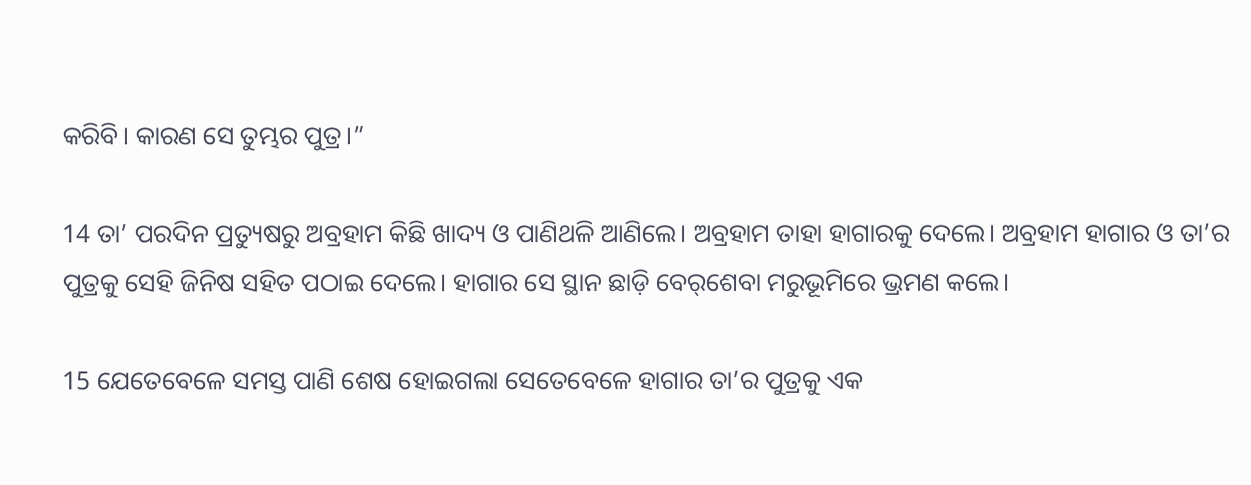କରିବି। କାରଣ ସେ ତୁମ୍ଭର ପୁତ୍ର।”

14 ତା’ ପରଦିନ ପ୍ରତ୍ୟୁଷରୁ ଅବ୍ରହାମ କିଛି ଖାଦ୍ୟ ଓ ପାଣିଥଳି ଆଣିଲେ। ଅବ୍ରହାମ ତାହା ହାଗାରକୁ ଦେଲେ। ଅବ୍ରହାମ ହାଗାର ଓ ତା’ର ପୁତ୍ରକୁ ସେହି ଜିନିଷ ସହିତ ପଠାଇ ଦେଲେ। ହାଗାର ସେ ସ୍ଥାନ ଛାଡ଼ି ‌ବେ‌ର୍‌ଶେବା ମରୁଭୂମିରେ ଭ୍ରମଣ କଲେ।

15 ଯେତେବେଳେ ସମସ୍ତ ପାଣି ଶେଷ ହୋଇଗଲା ସେତେବେଳେ ହାଗାର ତା’ର ପୁତ୍ରକୁ ଏକ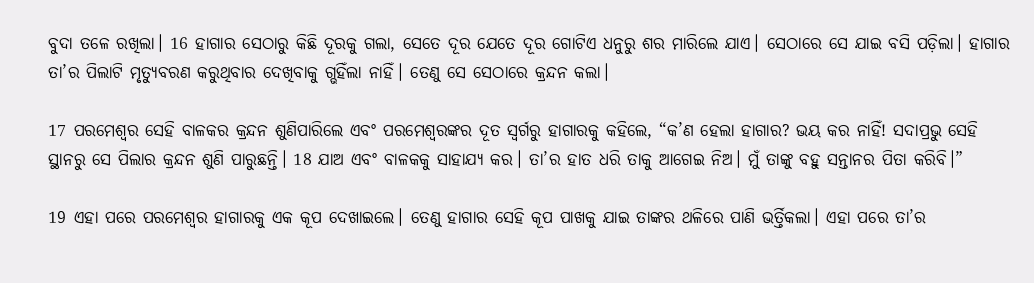ବୁଦା ତଳେ ରଖିଲା। 16 ହାଗାର ସେଠାରୁ କିଛି ଦୂରକୁ ଗଲା, ସେତେ ଦୂର ଯେତେ ଦୂର ଗୋଟିଏ ଧନୁରୁ ଶର ମାରିଲେ ଯାଏ। ସେଠାରେ ସେ ଯାଇ ବସି ପଡ଼ିଲା। ହାଗାର ତା’ର ପିଲାଟି ମୃତ୍ୟୁବରଣ କରୁଥିବାର ଦେଖିବାକୁ ଗ୍ଭହିଁଲା ନାହିଁ। ତେଣୁ ସେ ସେଠାରେ କ୍ରନ୍ଦନ କଲା।

17 ପରମେଶ୍ୱର ସେହି ବାଳକର କ୍ରନ୍ଦନ ଶୁଣିପାରିଲେ ଏବଂ ପରମେଶ୍ୱରଙ୍କର ଦୂତ ସ୍ୱର୍ଗରୁ ହାଗାରକୁ କହିଲେ, “କ’ଣ ହେଲା ହାଗାର? ଭୟ କର ନାହିଁ! ସଦାପ୍ରଭୁ ସେହି ସ୍ଥାନରୁ ସେ ପିଲାର କ୍ରନ୍ଦନ ଶୁଣି ପାରୁଛନ୍ତି। 18 ଯାଅ ଏବଂ ବାଳକକୁ ସାହାଯ୍ୟ କର। ତା’ର ହାତ ଧରି ତାକୁ ଆଗେଇ ନିଅ। ମୁଁ ତାଙ୍କୁ ବହୁ ସନ୍ତାନର ପିତା କରିବି।”

19 ଏହା ପରେ ପରମେଶ୍ୱର ହାଗାରକୁ ଏକ କୂପ ଦେଖାଇଲେ। ତେଣୁ ହାଗାର ସେହି କୂପ ପାଖକୁ ଯାଇ ତାଙ୍କର ଥଳିରେ ପାଣି ଭର୍ତ୍ତିକଲା। ଏହା ପରେ ତା’ର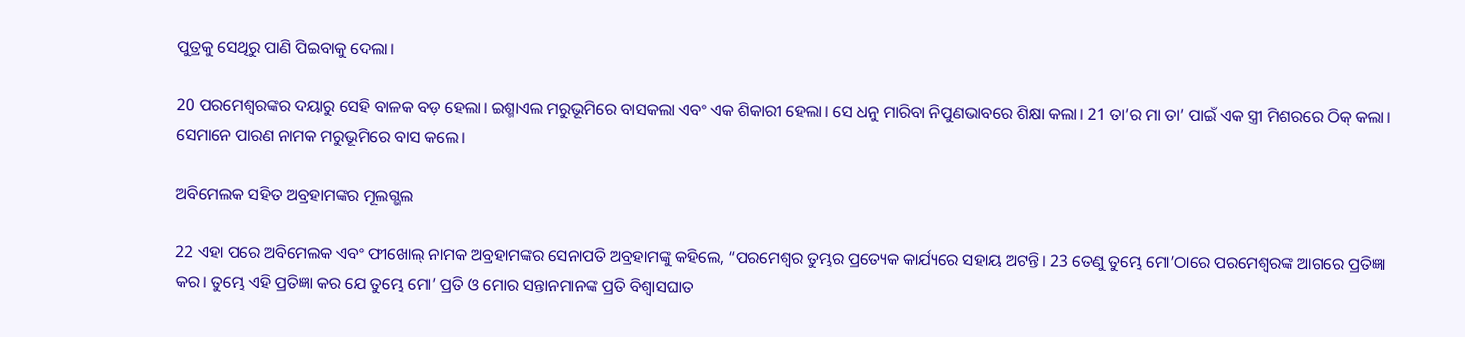ପୁତ୍ରକୁ ସେଥିରୁ ପାଣି ପିଇବାକୁ ଦେଲା।

20 ପରମେଶ୍ୱରଙ୍କର ଦୟାରୁ ସେହି ବାଳକ ବଡ଼ ହେଲା। ଇଶ୍ମାଏଲ ମରୁଭୂମିରେ ବାସକଲା ଏବଂ ଏକ ଶିକାରୀ ହେଲା। ସେ ଧନୁ ମାରିବା ନିପୁଣଭାବରେ ଶିକ୍ଷା କଲା। 21 ତା’ର ମା ତା’ ପାଇଁ ଏକ ସ୍ତ୍ରୀ ମିଶରରେ ଠିକ୍ କଲା। ସେମାନେ ପାରଣ ନାମକ ମରୁଭୂମିରେ ବାସ କଲେ।

ଅବିମେଲକ ସହିତ ଅବ୍ରହାମଙ୍କର ମୂଲଗ୍ଭଲ

22 ଏହା ପରେ ଅବିମେଲକ ଏବଂ ଫୀଖୋଲ୍ ନାମକ ଅବ୍ରହାମଙ୍କର ସେନାପତି ଅବ୍ରହାମଙ୍କୁ କହିଲେ, “ପରମେଶ୍ୱର ତୁମ୍ଭର ପ୍ରତ୍ୟେକ କାର୍ଯ୍ୟରେ ସହାୟ ଅଟନ୍ତି। 23 ତେଣୁ ତୁମ୍ଭେ ମୋ’ଠାରେ ପରମେଶ୍ୱରଙ୍କ ଆଗରେ ପ୍ରତିଜ୍ଞା କର। ତୁମ୍ଭେ ଏହି ପ୍ରତିଜ୍ଞା କର ଯେ ତୁମ୍ଭେ ମୋ’ ପ୍ରତି ଓ ମୋର ସନ୍ତାନମାନଙ୍କ ପ୍ରତି ବିଶ୍ୱାସଘାତ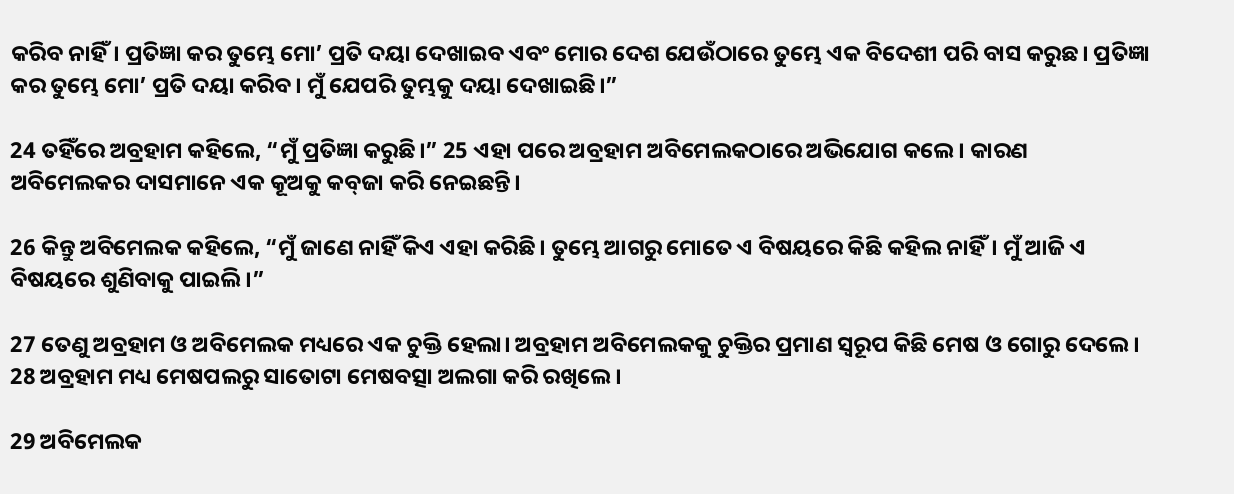କରିବ ନାହିଁ। ପ୍ରତିଜ୍ଞା କର ତୁମ୍ଭେ ମୋ’ ପ୍ରତି ଦୟା ଦେଖାଇବ ଏବଂ ମୋର ଦେଶ ଯେଉଁଠାରେ ତୁମ୍ଭେ ଏକ ବିଦେଶୀ ପରି ବାସ କରୁଛ। ପ୍ରତିଜ୍ଞା କର ତୁମ୍ଭେ ମୋ’ ପ୍ରତି ଦୟା କରିବ। ମୁଁ ଯେପରି ତୁମ୍ଭକୁ ଦୟା ଦେଖାଇଛି।”

24 ତହିଁରେ ଅବ୍ରହାମ କହିଲେ, “ମୁଁ ପ୍ରତିଜ୍ଞା କରୁଛି।” 25 ଏହା ପରେ ଅବ୍ରହାମ ଅବିମେଲକଠାରେ ଅଭିଯୋଗ କଲେ। କାରଣ ଅବିମେଲକର ଦାସମାନେ ଏକ କୂଅକୁ କ‌ବ୍‌ଜା କରି ନେଇଛନ୍ତି।

26 କିନ୍ତୁ ଅବିମେଲକ କହିଲେ, “ମୁଁ ଜାଣେ ନାହିଁ କିଏ ଏହା କରିଛି। ତୁମ୍ଭେ ଆଗରୁ ମୋତେ ଏ ବିଷୟରେ କିଛି କହିଲ ନାହିଁ। ମୁଁ ଆଜି ଏ ବିଷୟରେ ଶୁଣିବାକୁ ପାଇଲି।”

27 ତେଣୁ ଅବ୍ରହାମ ଓ ଅବିମେଲକ ମଧ୍ୟରେ ଏକ ଚୁକ୍ତି ହେଲା। ଅବ୍ରହାମ ଅବିମେଲକକୁ ଚୁକ୍ତିର ପ୍ରମାଣ ସ୍ୱରୂପ କିଛି ମେଷ ଓ ଗୋରୁ ଦେଲେ। 28 ଅବ୍ରହାମ ମଧ୍ୟ ମେଷପଲରୁ ସାତୋଟା ମେଷବତ୍ସା ଅଲଗା କରି ରଖିଲେ।

29 ଅବିମେଲକ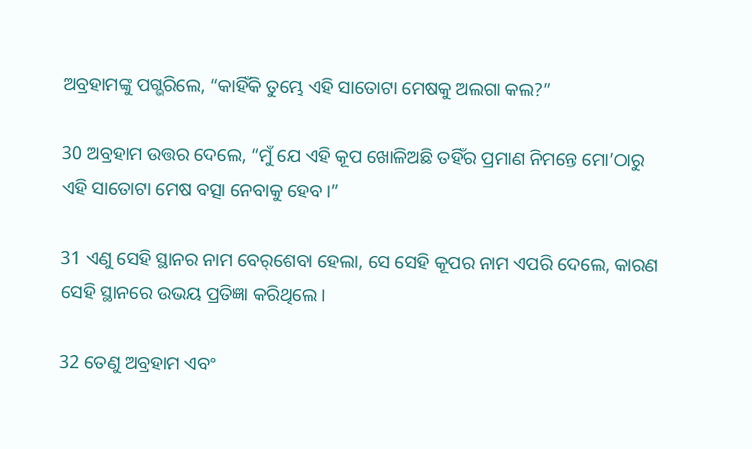ଅବ୍ରହାମଙ୍କୁ ପଗ୍ଭରିଲେ, “କାହିଁକି ତୁମ୍ଭେ ଏହି ସାତୋଟା ମେଷକୁ ଅଲଗା କଲ?”

30 ଅବ୍ରହାମ ଉତ୍ତର ଦେଲେ, “ମୁଁ ଯେ ଏହି କୂପ ଖୋଳିଅଛି ତହିଁର ପ୍ରମାଣ ନିମନ୍ତେ ମୋ’ଠାରୁ ଏହି ସାତୋଟା ମେଷ ବତ୍ସା ନେବାକୁ ହେବ।”

31 ଏଣୁ ସେହି ସ୍ଥାନର ନାମ ‌ବେ‌ର୍‌ଶେବା ହେଲା, ସେ ସେହି କୂପର ନାମ ଏପରି ଦେଲେ, କାରଣ ସେହି ସ୍ଥାନରେ ଉଭୟ ପ୍ରତିଜ୍ଞା କରିଥିଲେ।

32 ତେଣୁ ଅବ୍ରହାମ ଏବଂ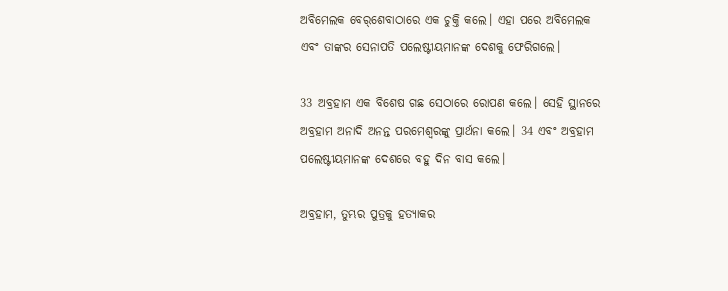ଅବିମେଲକ ‌ବେ‌ର୍‌ଶେବାଠାରେ ଏକ ଚୁକ୍ତି କଲେ। ଏହା ପରେ ଅବିମେଲକ ଏବଂ ତାଙ୍କର ସେନାପତି ପଲେଷ୍ଟୀୟମାନଙ୍କ ଦେଶକୁ ଫେରିଗଲେ।

33 ଅବ୍ରହାମ ଏକ ବିଶେଷ ଗଛ ସେଠାରେ ରୋପଣ କଲେ। ସେହି ସ୍ଥାନରେ ଅବ୍ରହାମ ଅନାଦି ଅନନ୍ତ ପରମେଶ୍ୱରଙ୍କୁ ପ୍ରାର୍ଥନା କଲେ। 34 ଏବଂ ଅବ୍ରହାମ ପଲେଷ୍ଟୀୟମାନଙ୍କ ଦେଶରେ ବହୁ ଦିନ ବାସ କଲେ।

ଅବ୍ରହାମ, ତୁମ୍ଭର ପୁତ୍ରକୁ ହତ୍ୟାକର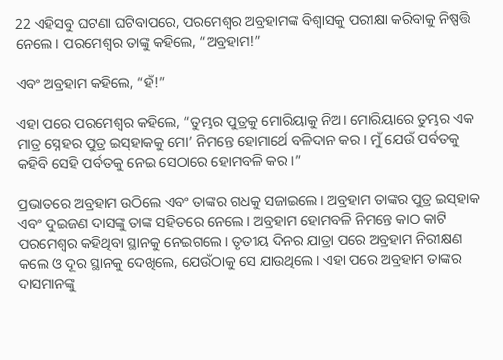22 ଏହିସବୁ ଘଟଣା ଘଟିବାପରେ, ପରମେଶ୍ୱର ଅବ୍ରହାମଙ୍କ ବିଶ୍ୱାସକୁ ପରୀକ୍ଷା କରିବାକୁ ନିଷ୍ପତ୍ତି ନେଲେ। ପରମେଶ୍ୱର ତାଙ୍କୁ କହିଲେ, “ଅବ୍ରହାମ!”

ଏବଂ ଅବ୍ରହାମ କହିଲେ, “ହଁ!”

ଏହା ପରେ ପରମେଶ୍ୱର କହିଲେ, “ତୁମ୍ଭର ପୁତ୍ରକୁ ମୋରିୟାକୁ ନିଅ। ମୋରିୟାରେ ତୁମ୍ଭର ଏକ ମାତ୍ର ସ୍ନେହର ପୁତ୍ର ଇ‌ସ୍‌ହାକକୁ ମୋ’ ନିମନ୍ତେ ହୋମାର୍ଥେ ବଳିଦାନ କର। ମୁଁ ଯେଉଁ ପର୍ବତକୁ କହିବି ସେହି ପର୍ବତକୁ ନେଇ ସେଠାରେ ହୋମବଳି କର।”

ପ୍ରଭାତରେ ଅବ୍ରହାମ ଉଠିଲେ ଏବଂ ତାଙ୍କର ଗଧକୁ ସଜାଇଲେ। ଅବ୍ରହାମ ତାଙ୍କର ପୁତ୍ର ଇ‌ସ୍‌ହାକ ଏବଂ ଦୁଇଜଣ ଦାସଙ୍କୁ ତାଙ୍କ ସହିତରେ ନେଲେ। ଅବ୍ରହାମ ହୋମବଳି ନିମନ୍ତେ କାଠ କାଟି ପରମେଶ୍ୱର କହିଥିବା ସ୍ଥାନକୁ ନେଇଗଲେ। ତୃତୀୟ ଦିନର ଯାତ୍ରା ପରେ ଅବ୍ରହାମ ନିରୀକ୍ଷଣ କଲେ ଓ ଦୂର ସ୍ଥାନକୁ ଦେଖିଲେ, ଯେଉଁଠାକୁ ସେ ଯାଉଥିଲେ। ଏହା ପରେ ଅବ୍ରହାମ ତାଙ୍କର ଦାସମାନଙ୍କୁ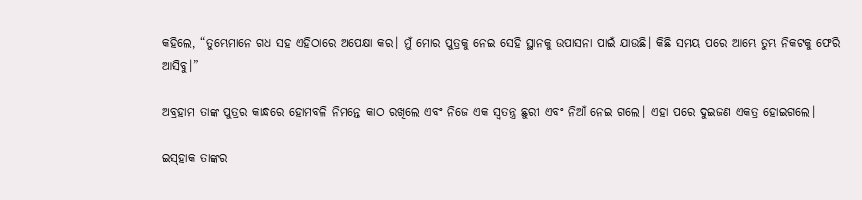କହିଲେ, “ତୁମ୍ଭେମାନେ ଗଧ ସହ ଏହିଠାରେ ଅପେକ୍ଷା କର। ମୁଁ ମୋର ପୁତ୍ରକୁ ନେଇ ସେହି ସ୍ଥାନକୁ ଉପାସନା ପାଇଁ ଯାଉଛି। କିଛି ସମୟ ପରେ ଆମ୍ଭେ ତୁମ୍ଭ ନିକଟକୁ ଫେରି ଆସିବୁ।”

ଅବ୍ରହାମ ତାଙ୍କ ପୁତ୍ରର କାନ୍ଧରେ ହୋମବଳି ନିମନ୍ତେ କାଠ ରଖିଲେ ଏବଂ ନିଜେ ଏକ ସ୍ୱତନ୍ତ୍ର ଛୁରୀ ଏବଂ ନିଆଁ ନେଇ ଗଲେ। ଏହା ପରେ ଦୁଇଜଣ ଏକତ୍ର ହୋଇଗଲେ।

ଇ‌ସ୍‌ହାକ ତାଙ୍କର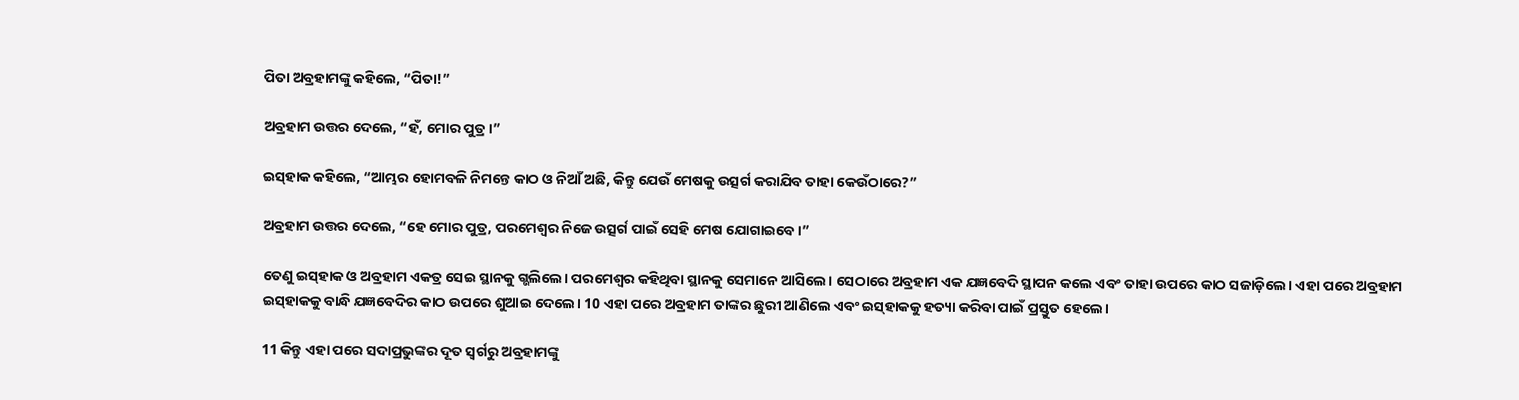ପିତା ଅବ୍ରହାମଙ୍କୁ କହିଲେ, “ପିତା!”

ଅବ୍ରହାମ ଉତ୍ତର ଦେଲେ, “ହଁ, ମୋର ପୁତ୍ର।”

ଇ‌ସ୍‌ହାକ କହିଲେ, “ଆମ୍ଭର ହୋମବଳି ନିମନ୍ତେ କାଠ ଓ ନିଆଁ ଅଛି, କିନ୍ତୁ ଯେଉଁ ମେଷକୁ ଉତ୍ସର୍ଗ କରାଯିବ ତାହା କେଉଁଠାରେ?”

ଅବ୍ରହାମ ଉତ୍ତର ଦେଲେ, “ହେ ମୋର ପୁତ୍ର, ପରମେଶ୍ୱର ନିଜେ ଉତ୍ସର୍ଗ ପାଇଁ ସେହି ମେଷ ଯୋଗାଇବେ।”

ତେଣୁ ଇ‌ସ୍‌ହାକ ଓ ଅବ୍ରହାମ ଏକତ୍ର ସେଇ ସ୍ଥାନକୁ ଗ୍ଭଲିଲେ। ପରମେଶ୍ୱର କହିଥିବା ସ୍ଥାନକୁ ସେମାନେ ଆସିଲେ। ସେଠାରେ ଅବ୍ରହାମ ଏକ ଯଜ୍ଞବେଦି ସ୍ଥାପନ କଲେ ଏବଂ ତାହା ଉପରେ କାଠ ସଜାଡ଼ିଲେ। ଏହା ପରେ ଅବ୍ରହାମ ଇ‌ସ୍‌ହାକକୁ ବାନ୍ଧି ଯଜ୍ଞବେଦିର କାଠ ଉପରେ ଶୁଆଇ ଦେଲେ। 10 ଏହା ପରେ ଅବ୍ରହାମ ତାଙ୍କର ଛୁରୀ ଆଣିଲେ ଏବଂ ଇ‌ସ୍‌ହାକକୁ ହତ୍ୟା କରିବା ପାଇଁ ପ୍ରସ୍ତୁତ ହେଲେ।

11 କିନ୍ତୁ ଏହା ପରେ ସଦାପ୍ରଭୁଙ୍କର ଦୂତ ସ୍ୱର୍ଗରୁ ଅବ୍ରହାମଙ୍କୁ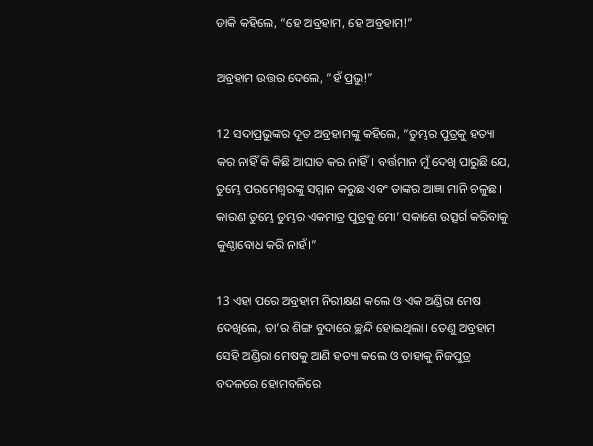ଡାକି କହିଲେ, “ହେ ଅବ୍ରହାମ, ହେ ଅବ୍ରହାମ!”

ଅବ୍ରହାମ ଉତ୍ତର ଦେଲେ, “ହଁ ପ୍ରଭୁ!”

12 ସଦାପ୍ରଭୁଙ୍କର ଦୂତ ଅବ୍ରହାମଙ୍କୁ କହିଲେ, “ତୁମ୍ଭର ପୁତ୍ରକୁ ହତ୍ୟା କର ନାହିଁ କି କିଛି ଆଘାତ କର ନାହିଁ। ବର୍ତ୍ତମାନ ମୁଁ ଦେଖି ପାରୁଛି ଯେ, ତୁମ୍ଭେ ପରମେଶ୍ୱରଙ୍କୁ ସମ୍ମାନ କରୁଛ ଏବଂ ତାଙ୍କର ଆଜ୍ଞା ମାନି ଚଳୁଛ। କାରଣ ତୁମ୍ଭେ ତୁମ୍ଭର ଏକମାତ୍ର ପୁତ୍ରକୁ ମୋ’ ସକାଶେ ଉତ୍ସର୍ଗ କରିବାକୁ କୁଣ୍ଠାବୋଧ କରି ନାହଁ।”

13 ଏହା ପରେ ଅବ୍ରହାମ ନିରୀକ୍ଷଣ କଲେ ଓ ଏକ ଅଣ୍ଡିରା ମେଷ ଦେଖିଲେ, ତା’ର ଶିଙ୍ଗ ବୁଦାରେ ଚ୍ଛନ୍ଦି ହୋଇଥିଲା। ତେଣୁ ଅବ୍ରହାମ ସେହି ଅଣ୍ଡିରା ମେଷକୁ ଆଣି ହତ୍ୟା କଲେ ଓ ତାହାକୁ ନିଜପୁତ୍ର ବଦଳରେ ହୋମବଳିରେ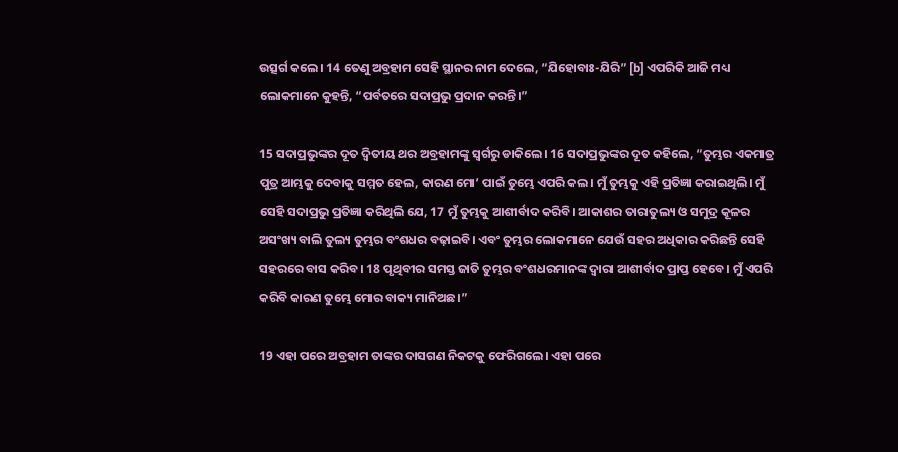ଉତ୍ସର୍ଗ କଲେ। 14 ତେଣୁ ଅବ୍ରହାମ ସେହି ସ୍ଥାନର ନାମ ଦେଲେ, “ଯିହୋବାଃ-ଯିରି” [b] ଏପରିକି ଆଜି ମଧ୍ୟ ଲୋକମାନେ କୁହନ୍ତି, “ପର୍ବତରେ ସଦାପ୍ରଭୁ ପ୍ରଦାନ କରନ୍ତି।”

15 ସଦାପ୍ରଭୁଙ୍କର ଦୂତ ଦ୍ୱିତୀୟ ଥର ଅବ୍ରହାମଙ୍କୁ ସ୍ୱର୍ଗରୁ ଡାକିଲେ। 16 ସଦାପ୍ରଭୁଙ୍କର ଦୂତ କହିଲେ, “ତୁମ୍ଭର ଏକମାତ୍ର ପୁତ୍ର ଆମ୍ଭକୁ ଦେବାକୁ ସମ୍ମତ ହେଲ, କାରଣ ମୋ’ ପାଇଁ ତୁମ୍ଭେ ଏପରି କଲ। ମୁଁ ତୁମ୍ଭକୁ ଏହି ପ୍ରତିଜ୍ଞା କରାଇଥିଲି। ମୁଁ ସେହି ସଦାପ୍ରଭୁ ପ୍ରତିଜ୍ଞା କରିଥିଲି ଯେ, 17 ମୁଁ ତୁମ୍ଭକୁ ଆଶୀର୍ବାଦ କରିବି। ଆକାଶର ତାରାତୁଲ୍ୟ ଓ ସମୁଦ୍ର କୂଳର ଅସଂଖ୍ୟ ବାଲି ତୁଲ୍ୟ ତୁମ୍ଭର ବଂଶଧର ବଢ଼ାଇବି। ଏବଂ ତୁମ୍ଭର ଲୋକମାନେ ଯେଉଁ ସହର ଅଧିକାର କରିଛନ୍ତି ସେହି ସହରରେ ବାସ କରିବ। 18 ପୃଥିବୀର ସମସ୍ତ ଜାତି ତୁମ୍ଭର ବଂଶଧରମାନଙ୍କ ଦ୍ୱାରା ଆଶୀର୍ବାଦ ପ୍ରାପ୍ତ ହେବେ। ମୁଁ ଏପରି କରିବି କାରଣ ତୁମ୍ଭେ ମୋର ବାକ୍ୟ ମାନିଅଛ।”

19 ଏହା ପରେ ଅବ୍ରହାମ ତାଙ୍କର ଦାସଗଣ ନିକଟକୁ ଫେରିଗଲେ। ଏହା ପରେ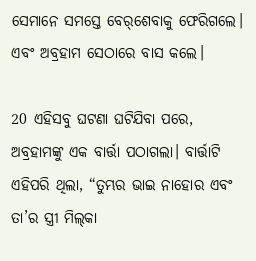ସେମାନେ ସମସ୍ତେ ‌ବେ‌ର୍‌ଶେବାକୁ ଫେରିଗଲେ। ଏବଂ ଅବ୍ରହାମ ସେଠାରେ ବାସ କଲେ।

20 ଏହିସବୁ ଘଟଣା ଘଟିଯିବା ପରେ, ଅବ୍ରହାମଙ୍କୁ ଏକ ବାର୍ତ୍ତା ପଠାଗଲା। ବାର୍ତ୍ତାଟି ଏହିପରି ଥିଲା, “ତୁମ୍ଭର ଭାଇ ନାହୋର ଏବଂ ତା’ର ସ୍ତ୍ରୀ ମି‌ଲ୍‌କା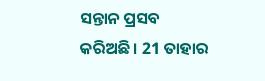ସନ୍ତାନ ପ୍ରସବ କରିଅଛି। 21 ତାହାର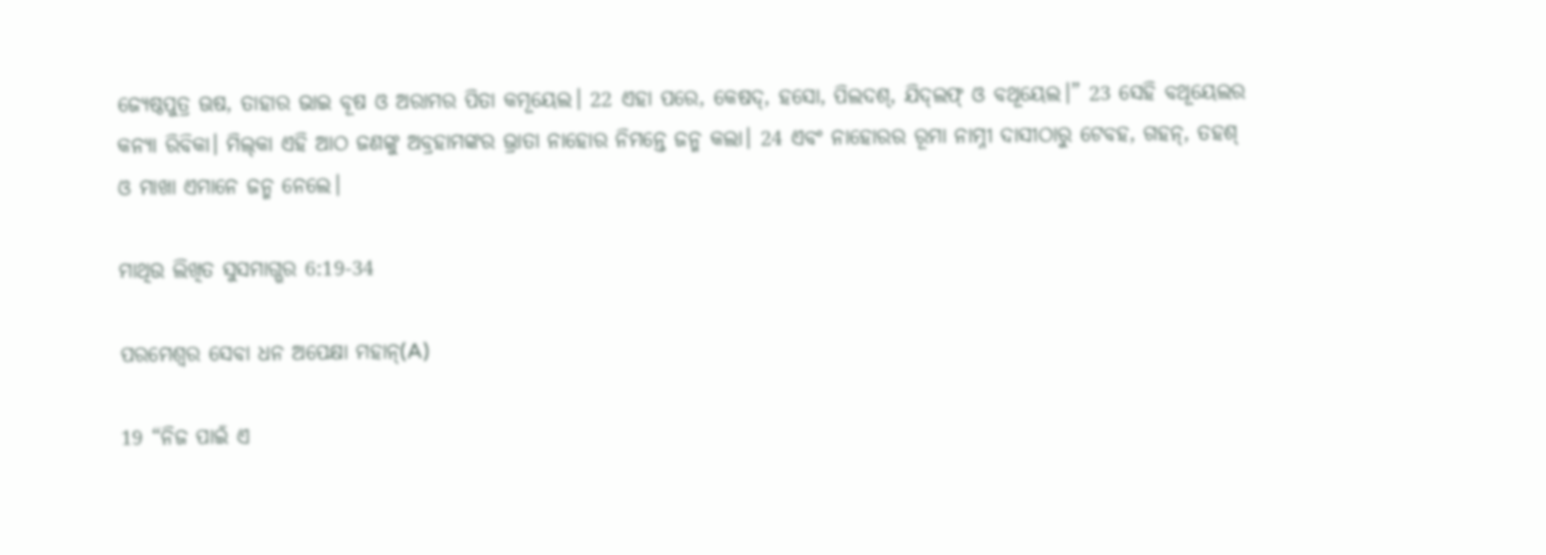ଜ୍ୟେଷ୍ଠପୁତ୍ର ଊଷ, ତାହାର ଭାଇ ବୂଷ ଓ ଅରାମର ପିତା କମୂୟେଲ। 22 ଏହା ପରେ, କେଷଦ୍, ହସୋ, ପିଲଦଶ୍, ଯି‌ଦ୍‌ଲଫ୍ ଓ ବଥୂୟେଲ।” 23 ସେହି ବଥୂୟେଲର କନ୍ୟା ରିବିକା। ମି‌ଲ୍‌କା ଏହି ଆଠ ଜଣଙ୍କୁ ଅବ୍ରହାମଙ୍କର ଭ୍ରାତା ନାହୋର ନିମନ୍ତେ ଜନ୍ମ କଲା। 24 ଏବଂ ନାହୋରର ରୂମା ନାମ୍ନୀ ଦାସୀଠାରୁ ଟେବହ, ଗହନ୍, ତହଶ୍ ଓ ମାଖା ଏମାନେ ଜନ୍ମ ନେଲେ।

ମାଥିଉ ଲିଖିତ ସୁସମାଗ୍ଭର 6:19-34

ପରମେଶ୍ୱର ସେବା ଧନ ଅପେକ୍ଷା ମହାନ୍(A)

19 “ନିଜ ପାଇଁ ଏ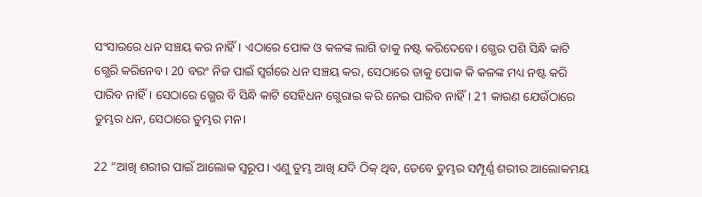ସଂସାରରେ ଧନ ସଞ୍ଚୟ କର ନାହିଁ। ଏଠାରେ ପୋକ ଓ କଳଙ୍କ ଲାଗି ତାକୁ ନଷ୍ଟ କରିଦେବେ। ଗ୍ଭେର ପଶି ସିନ୍ଧି କାଟି ଗ୍ଭେରି କରିନେବ। 20 ବରଂ ନିଜ ପାଇଁ ସ୍ୱର୍ଗରେ ଧନ ସଞ୍ଚୟ କର, ସେଠାରେ ତାକୁ ପୋକ କି କଳଙ୍କ ମଧ୍ୟ ନଷ୍ଟ କରି ପାରିବ ନାହିଁ। ସେଠାରେ ଗ୍ଭେର ବି ସିନ୍ଧି କାଟି ସେହିଧନ ଗ୍ଭେରାଇ କରି ନେଇ ପାରିବ ନାହିଁ। 21 କାରଣ ଯେଉଁଠାରେ ତୁମ୍ଭର ଧନ, ସେଠାରେ ତୁମ୍ଭର ମନ।

22 “ଆଖି ଶରୀର ପାଇଁ ଆଲୋକ ସ୍ୱରୂପ। ଏଣୁ ତୁମ୍ଭ ଆଖି ଯଦି ଠିକ୍ ଥିବ, ତେବେ ତୁମ୍ଭର ସମ୍ପୂର୍ଣ୍ଣ ଶରୀର ଆଲୋକମୟ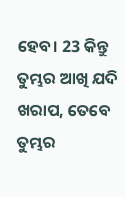ହେବ। 23 କିନ୍ତୁ ତୁମ୍ଭର ଆଖି ଯଦି ଖରାପ, ତେବେ ତୁମ୍ଭର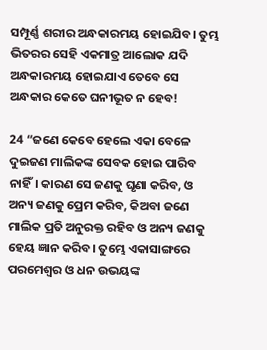ସମ୍ପୂର୍ଣ୍ଣ ଶରୀର ଅନ୍ଧକାରମୟ ହୋଇଯିବ। ତୁମ୍ଭ ଭିତରର ସେହି ଏକମାତ୍ର ଆଲୋକ ଯଦି ଅନ୍ଧକାରମୟ ହୋଇଯାଏ ତେବେ ସେ ଅନ୍ଧକାର କେତେ ଘନୀଭୂତ ନ ହେବ!

24 “ଜଣେ କେବେ ହେଲେ ଏକା ବେଳେ ଦୁଇଜଣ ମାଲିକଙ୍କ ସେବକ ହୋଇ ପାରିବ ନାହିଁ। କାରଣ ସେ ଜଣକୁ ଘୃଣା କରିବ, ଓ ଅନ୍ୟ ଜଣକୁ ପ୍ରେମ କରିବ, କିଅବା ଜଣେ ମାଲିକ ପ୍ରତି ଅନୁରକ୍ତ ରହିବ ଓ ଅନ୍ୟ ଜଣକୁ ହେୟ ଜ୍ଞାନ କରିବ। ତୁମ୍ଭେ ଏକାସାଙ୍ଗରେ ପରମେଶ୍ୱର ଓ ଧନ ଉଭୟଙ୍କ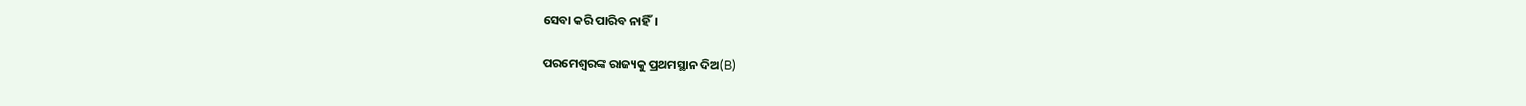ସେବା କରି ପାରିବ ନାହିଁ।

ପରମେଶ୍ୱରଙ୍କ ରାଜ୍ୟକୁ ପ୍ରଥମସ୍ଥାନ ଦିଅ(B)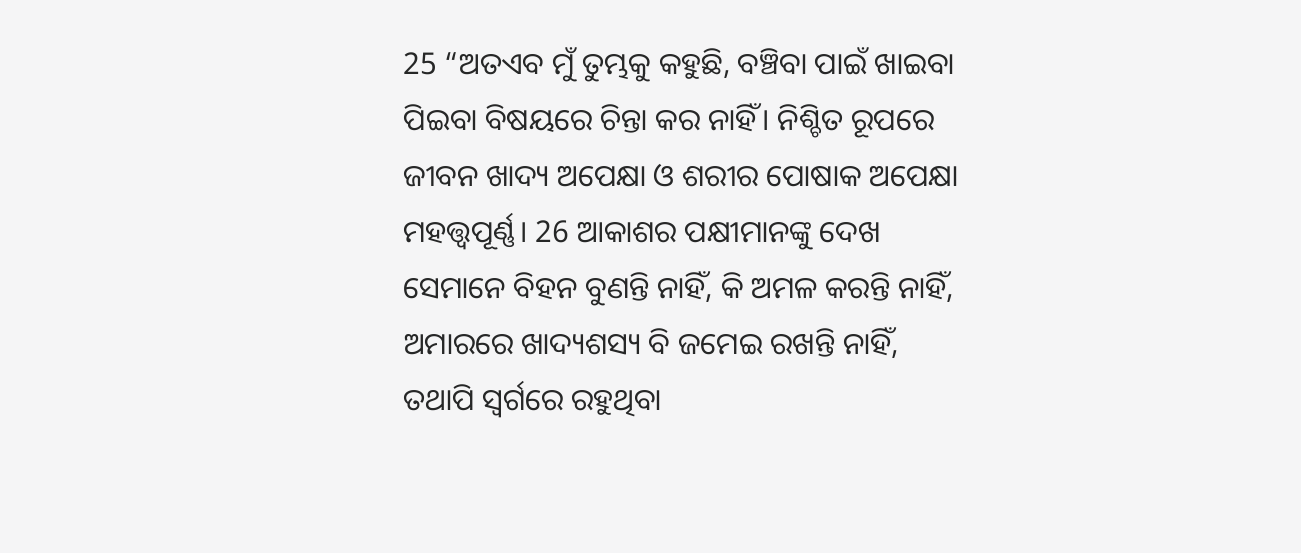25 “ଅତଏବ ମୁଁ ତୁମ୍ଭକୁ କହୁଛି, ବଞ୍ଚିବା ପାଇଁ ଖାଇବା ପିଇବା ବିଷୟରେ ଚିନ୍ତା କର ନାହିଁ। ନିଶ୍ଚିତ ରୂପରେ ଜୀବନ ଖାଦ୍ୟ ଅପେକ୍ଷା ଓ ଶରୀର ପୋଷାକ ଅପେକ୍ଷା ମହତ୍ତ୍ୱପୂର୍ଣ୍ଣ। 26 ଆକାଶର ପକ୍ଷୀମାନଙ୍କୁ ଦେଖ ସେମାନେ ବିହନ ବୁଣନ୍ତି ନାହିଁ, କି ଅମଳ କରନ୍ତି ନାହିଁ, ଅମାରରେ ଖାଦ୍ୟଶସ୍ୟ ବି ଜମେଇ ରଖନ୍ତି ନାହିଁ, ତଥାପି ସ୍ୱର୍ଗରେ ରହୁଥିବା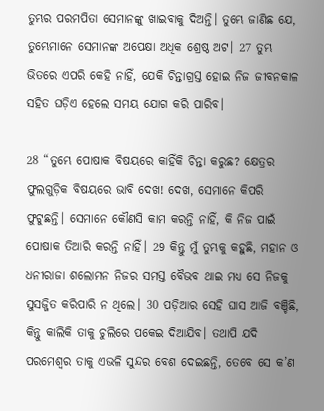ତୁମ୍ଭର ପରମପିତା ସେମାନଙ୍କୁ ଖାଇବାକୁ ଦିଅନ୍ତି। ତୁମ୍ଭେ ଜାଣିଛ ଯେ, ତୁମ୍ଭେମାନେ ସେମାନଙ୍କ ଅପେକ୍ଷା ଅଧିକ ଶ୍ରେଷ୍ଠ ଅଟ। 27 ତୁମ୍ଭ ଭିତରେ ଏପରି କେହି ନାହିଁ, ଯେକି ଚିନ୍ତାଗ୍ରସ୍ତ ହୋଇ ନିଜ ଜୀବନକାଳ ସହିତ ଘଡ଼ିଏ ହେଲେ ସମୟ ଯୋଗ କରି ପାରିବ।

28 “ତୁମ୍ଭେ ପୋଷାକ ବିଷୟରେ କାହିଁକି ଚିନ୍ତା କରୁଛ? କ୍ଷେତ୍ରର ଫୁଲଗୁଡ଼ିକ ବିଷୟରେ ଭାବି ଦେଖ! ଦେଖ, ସେମାନେ କିପରି ଫୁଟୁଛନ୍ତି। ସେମାନେ କୌଣସି କାମ କରନ୍ତି ନାହିଁ, କି ନିଜ ପାଇଁ ପୋଷାକ ତିଆରି କରନ୍ତି ନାହିଁ। 29 କିନ୍ତୁ ମୁଁ ତୁମ୍ଭକୁ କହୁଛି, ମହାନ ଓ ଧନୀରାଜା ଶଲୋମନ ନିଜର ସମସ୍ତ ବୈଭବ ଥାଇ ମଧ୍ୟ ସେ ନିଜକୁ ସୁସଜ୍ଜିତ କରିପାରି ନ ଥିଲେ। 30 ପଡ଼ିଆର ସେହି ଘାସ ଆଜି ବଞ୍ଚିଛି, କିନ୍ତୁ କାଲିକି ତାକୁ ଚୁଲିରେ ପକେଇ ଦିଆଯିବ। ତଥାପି ଯଦି ପରମେଶ୍ୱର ତାକୁ ଏଭଳି ସୁନ୍ଦର ବେଶ ଦେଇଛନ୍ତି, ତେବେ ସେ କ’ଣ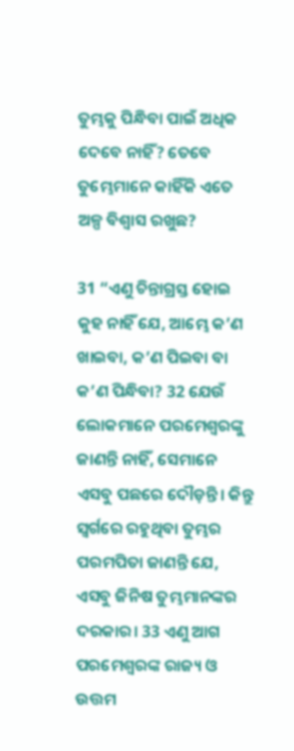ତୁମ୍ଭକୁ ପିନ୍ଧିବା ପାଇଁ ଅଧିକ ଦେବେ ନାହିଁ? ତେବେ ତୁମ୍ଭେମାନେ କାହିଁକି ଏତେ ଅଳ୍ପ ବିଶ୍ୱାସ ରଖୁଛ?

31 “ଏଣୁ ଚିନ୍ତାଗ୍ରସ୍ତ ହୋଇ କୁହ ନାହିଁ ଯେ, ଆମ୍ଭେ କ’ଣ ଖାଇବା, କ’ଣ ପିଇବା ବା କ’ଣ ପିନ୍ଧିବା? 32 ଯେଉଁ ଲୋକମାନେ ପରମେଶ୍ୱରଙ୍କୁ ଜାଣନ୍ତି ନାହିଁ, ସେମାନେ ଏସବୁ ପଛରେ ଦୌଡ଼ନ୍ତି। କିନ୍ତୁ ସ୍ୱର୍ଗରେ ରହୁଥିବା ତୁମ୍ଭର ପରମପିତା ଜାଣନ୍ତି ଯେ, ଏସବୁ ଜିନିଷ ତୁମ୍ଭମାନଙ୍କର ଦରକାର। 33 ଏଣୁ ଆଗ ପରମେଶ୍ୱରଙ୍କ ରାଜ୍ୟ ଓ ଉତ୍ତମ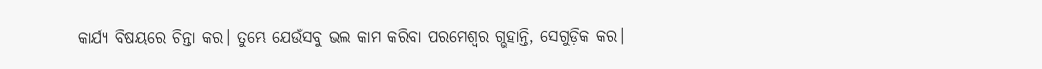କାର୍ଯ୍ୟ ବିଷୟରେ ଚିନ୍ତା କର। ତୁମ୍ଭେ ଯେଉଁସବୁ ଭଲ କାମ କରିବା ପରମେଶ୍ୱର ଗ୍ଭହାନ୍ତି, ସେଗୁଡ଼ିକ କର।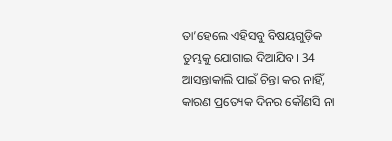ତା’ହେଲେ ଏହିସବୁ ବିଷୟଗୁଡ଼ିକ ତୁମ୍ଭକୁ ଯୋଗାଇ ଦିଆଯିବ। 34 ଆସନ୍ତାକାଲି ପାଇଁ ଚିନ୍ତା କର ନାହିଁ, କାରଣ ପ୍ରତ୍ୟେକ ଦିନର କୌଣସି ନା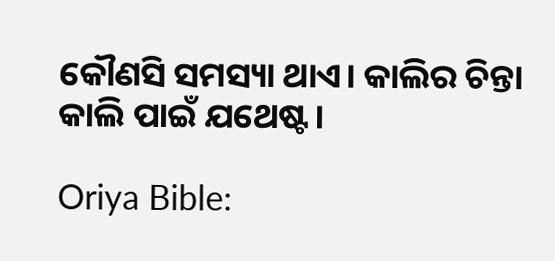କୌଣସି ସମସ୍ୟା ଥାଏ। କାଲିର ଚିନ୍ତା କାଲି ପାଇଁ ଯଥେଷ୍ଟ।

Oriya Bible: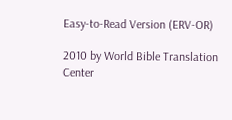Easy-to-Read Version (ERV-OR)

2010 by World Bible Translation Center